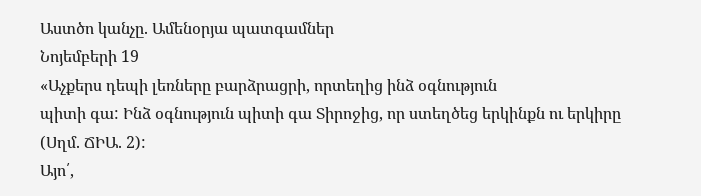Աստծո կանչը. Ամենօրյա պատգամներ
Նոյեմբերի 19
«Աչքերս դեպի լեռները բարձրացրի, որտեղից ինձ օգնություն
պիտի գա: Ինձ օգնություն պիտի գա Տիրոջից, որ ստեղծեց երկինքն ու երկիրը (Սղմ. ՃԻԱ. 2):
Այո՛,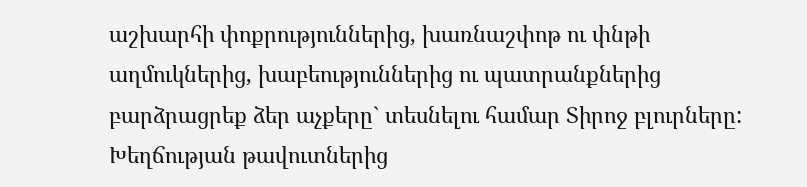աշխարհի փոքրություններից, խառնաշփոթ ու փնթի աղմուկներից, խաբեություններից ու պատրանքներից բարձրացրեք ձեր աչքերը` տեսնելու համար Տիրոջ բլուրները: Խեղճության թավուտներից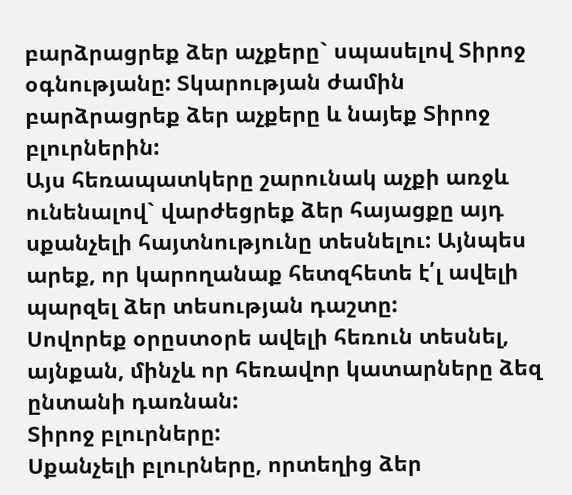բարձրացրեք ձեր աչքերը` սպասելով Տիրոջ օգնությանը: Տկարության ժամին բարձրացրեք ձեր աչքերը և նայեք Տիրոջ բլուրներին:
Այս հեռապատկերը շարունակ աչքի առջև ունենալով` վարժեցրեք ձեր հայացքը այդ սքանչելի հայտնությունը տեսնելու: Այնպես արեք, որ կարողանաք հետզհետե է՛լ ավելի պարզել ձեր տեսության դաշտը:
Սովորեք օրըստօրե ավելի հեռուն տեսնել, այնքան, մինչև որ հեռավոր կատարները ձեզ ընտանի դառնան:
Տիրոջ բլուրները:
Սքանչելի բլուրները, որտեղից ձեր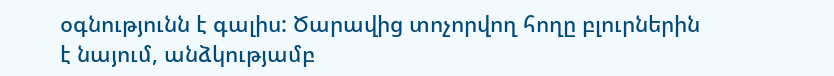օգնությունն է գալիս: Ծարավից տոչորվող հողը բլուրներին է նայում, անձկությամբ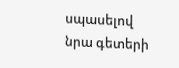սպասելով նրա գետերի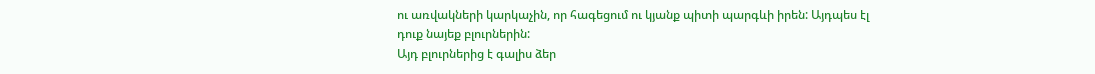ու առվակների կարկաչին, որ հագեցում ու կյանք պիտի պարգևի իրեն: Այդպես էլ դուք նայեք բլուրներին:
Այդ բլուրներից է գալիս ձեր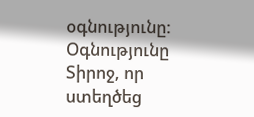օգնությունը:
Օգնությունը Տիրոջ, որ ստեղծեց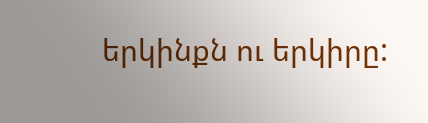երկինքն ու երկիրը: